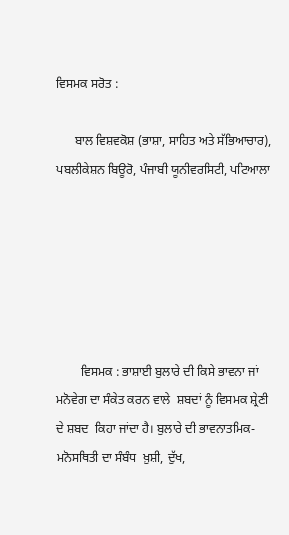ਵਿਸਮਕ ਸਰੋਤ :

      ਬਾਲ ਵਿਸ਼ਵਕੋਸ਼ (ਭਾਸ਼ਾ, ਸਾਹਿਤ ਅਤੇ ਸੱਭਿਆਚਾਰ), ਪਬਲੀਕੇਸ਼ਨ ਬਿਊਰੋ, ਪੰਜਾਬੀ ਯੂਨੀਵਰਸਿਟੀ, ਪਟਿਆਲਾ






        ਵਿਸਮਕ : ਭਾਸ਼ਾਈ ਬੁਲਾਰੇ ਦੀ ਕਿਸੇ ਭਾਵਨਾ ਜਾਂ ਮਨੋਵੇਗ ਦਾ ਸੰਕੇਤ ਕਰਨ ਵਾਲੇ  ਸ਼ਬਦਾਂ ਨੂੰ ਵਿਸਮਕ ਸ਼੍ਰੇਣੀ  ਦੇ ਸ਼ਬਦ  ਕਿਹਾ ਜਾਂਦਾ ਹੈ। ਬੁਲਾਰੇ ਦੀ ਭਾਵਨਾਤਮਿਕ-ਮਨੋਸਥਿਤੀ ਦਾ ਸੰਬੰਧ  ਖ਼ੁਸ਼ੀ, ਦੁੱਖ,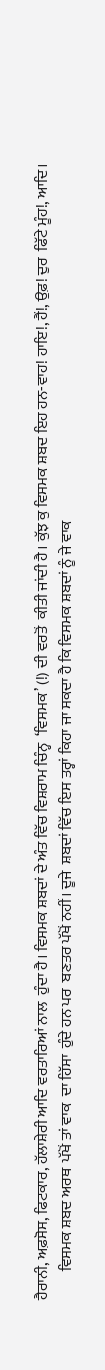ਹੈਰਾਨੀ, ਅਫ਼ਸੋਸ, ਫਿਟਕਾਰ, ਹੱਲਾਸ਼ੇਰੀ ਆਦਿ ਵਰਤਾਰਿਆਂ ਨਾਲ  ਹੁੰਦਾ ਹੈ। ਵਿਸਮਕ ਸ਼ਬਦਾਂ ਦੇ ਅੰਤ ਵਿੱਚ ਵਿਸ਼ਰਾਮ ਚਿੰਨ੍ਹ  ‘ਵਿਸਮਕ’ (!) ਦੀ ਵਰਤੋਂ  ਕੀਤੀ ਜਾਂਦੀ ਹੈ। ਕੁੱਝ ਕੁ ਵਿਸਮਕ ਸ਼ਬਦ ਇਹ ਹਨ-ਵਾਹ! ਹਾਇ!, ਹੈਂ!, ਉਫ਼! ਦੁਰ  ਫਿੱਟੇ ਮੂੰਹ!, ਆਦਿ।
         ਵਿਸਮਕ ਸ਼ਬਦ ਅਰਥ  ਪੱਖੋਂ ਤਾਂ ਵਾਕ  ਦਾ ਹਿੱਸਾ  ਹੁੰਦੇ ਹਨ ਪਰ  ਬਣਤਰ ਪੱਖੋਂ ਨਹੀਂ। ਦੂਜੇ  ਸ਼ਬਦਾਂ ਵਿੱਚ ਇਸ ਤਰ੍ਹਾਂ ਕਿਹਾ ਜਾ ਸਕਦਾ ਹੈ ਕਿ ਵਿਸਮਕ ਸ਼ਬਦਾਂ ਨੂੰ ਜੇ ਵਾਕ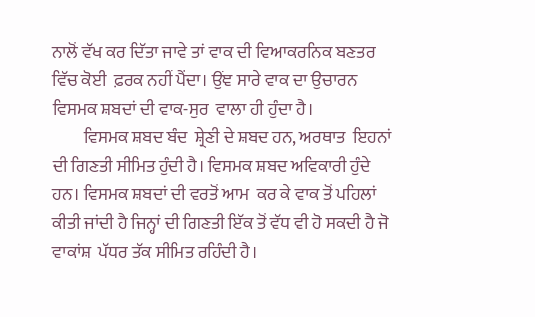ਨਾਲੋਂ ਵੱਖ ਕਰ ਦਿੱਤਾ ਜਾਵੇ ਤਾਂ ਵਾਕ ਦੀ ਵਿਆਕਰਨਿਕ ਬਣਤਰ ਵਿੱਚ ਕੋਈ  ਫ਼ਰਕ ਨਹੀਂ ਪੈਂਦਾ। ਉਂਞ ਸਾਰੇ ਵਾਕ ਦਾ ਉਚਾਰਨ ਵਿਸਮਕ ਸ਼ਬਦਾਂ ਦੀ ਵਾਕ-ਸੁਰ  ਵਾਲਾ ਹੀ ਹੁੰਦਾ ਹੈ।
         ਵਿਸਮਕ ਸ਼ਬਦ ਬੰਦ  ਸ਼੍ਰੇਣੀ ਦੇ ਸ਼ਬਦ ਹਨ, ਅਰਥਾਤ  ਇਹਨਾਂ ਦੀ ਗਿਣਤੀ ਸੀਮਿਤ ਹੁੰਦੀ ਹੈ। ਵਿਸਮਕ ਸ਼ਬਦ ਅਵਿਕਾਰੀ ਹੁੰਦੇ ਹਨ। ਵਿਸਮਕ ਸ਼ਬਦਾਂ ਦੀ ਵਰਤੋਂ ਆਮ  ਕਰ ਕੇ ਵਾਕ ਤੋਂ ਪਹਿਲਾਂ  ਕੀਤੀ ਜਾਂਦੀ ਹੈ ਜਿਨ੍ਹਾਂ ਦੀ ਗਿਣਤੀ ਇੱਕ ਤੋਂ ਵੱਧ ਵੀ ਹੋ ਸਕਦੀ ਹੈ ਜੋ ਵਾਕਾਂਸ਼  ਪੱਧਰ ਤੱਕ ਸੀਮਿਤ ਰਹਿੰਦੀ ਹੈ।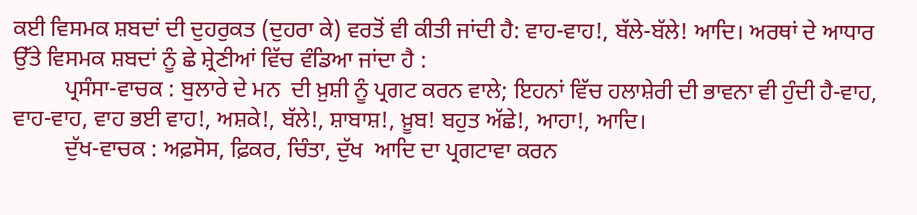ਕਈ ਵਿਸਮਕ ਸ਼ਬਦਾਂ ਦੀ ਦੁਹਰੁਕਤ (ਦੁਹਰਾ ਕੇ) ਵਰਤੋਂ ਵੀ ਕੀਤੀ ਜਾਂਦੀ ਹੈ: ਵਾਹ-ਵਾਹ!, ਬੱਲੇ-ਬੱਲੇ! ਆਦਿ। ਅਰਥਾਂ ਦੇ ਆਧਾਰ ਉੱਤੇ ਵਿਸਮਕ ਸ਼ਬਦਾਂ ਨੂੰ ਛੇ ਸ਼੍ਰੇਣੀਆਂ ਵਿੱਚ ਵੰਡਿਆ ਜਾਂਦਾ ਹੈ :
         ਪ੍ਰਸੰਸਾ-ਵਾਚਕ : ਬੁਲਾਰੇ ਦੇ ਮਨ  ਦੀ ਖ਼ੁਸ਼ੀ ਨੂੰ ਪ੍ਰਗਟ ਕਰਨ ਵਾਲੇ; ਇਹਨਾਂ ਵਿੱਚ ਹਲਾਸ਼ੇਰੀ ਦੀ ਭਾਵਨਾ ਵੀ ਹੁੰਦੀ ਹੈ-ਵਾਹ, ਵਾਹ-ਵਾਹ, ਵਾਹ ਭਈ ਵਾਹ!, ਅਸ਼ਕੇ!, ਬੱਲੇ!, ਸ਼ਾਬਾਸ਼!, ਖ਼ੂਬ! ਬਹੁਤ ਅੱਛੇ!, ਆਹਾ!, ਆਦਿ।
         ਦੁੱਖ-ਵਾਚਕ : ਅਫ਼ਸੋਸ, ਫ਼ਿਕਰ, ਚਿੰਤਾ, ਦੁੱਖ  ਆਦਿ ਦਾ ਪ੍ਰਗਟਾਵਾ ਕਰਨ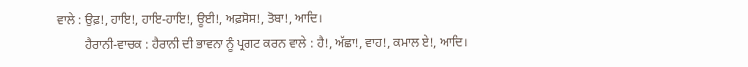ਵਾਲੇ : ਉਫ਼!, ਹਾਇ!, ਹਾਇ-ਹਾਇ!, ਊਈ!, ਅਫ਼ਸੋਸ!, ਤੋਬਾ!, ਆਦਿ।
         ਹੈਰਾਨੀ-ਵਾਚਕ : ਹੈਰਾਨੀ ਦੀ ਭਾਵਨਾ ਨੂੰ ਪ੍ਰਗਟ ਕਰਨ ਵਾਲੇ : ਹੈ!, ਅੱਛਾ!, ਵਾਹ!, ਕਮਾਲ ਏ!, ਆਦਿ।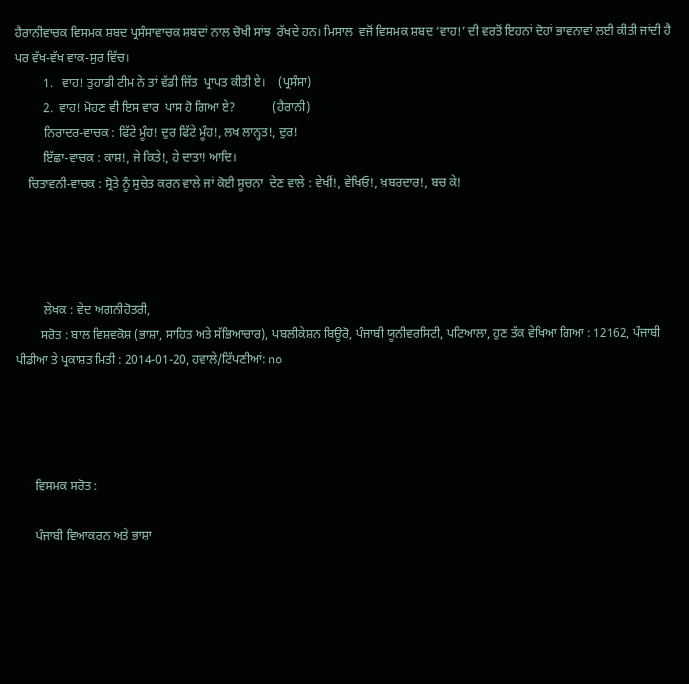ਹੈਰਾਨੀਵਾਚਕ ਵਿਸਮਕ ਸ਼ਬਦ ਪ੍ਰਸੰਸਾਵਾਚਕ ਸ਼ਬਦਾਂ ਨਾਲ ਚੋਖੀ ਸਾਂਝ  ਰੱਖਦੇ ਹਨ। ਮਿਸਾਲ  ਵਜੋਂ ਵਿਸਮਕ ਸ਼ਬਦ ‘ਵਾਹ!’ ਦੀ ਵਰਤੋਂ ਇਹਨਾਂ ਦੋਹਾਂ ਭਾਵਨਾਵਾਂ ਲਈ ਕੀਤੀ ਜਾਂਦੀ ਹੈ ਪਰ ਵੱਖ-ਵੱਖ ਵਾਕ-ਸੁਰ ਵਿੱਚ।
         1.   ਵਾਹ! ਤੁਹਾਡੀ ਟੀਮ ਨੇ ਤਾਂ ਵੱਡੀ ਜਿੱਤ  ਪ੍ਰਾਪਤ ਕੀਤੀ ਏ।    (ਪ੍ਰਸੰਸਾ)
         2.  ਵਾਹ! ਮੋਹਣ ਵੀ ਇਸ ਵਾਰ  ਪਾਸ ਹੋ ਗਿਆ ਏ?            (ਹੈਰਾਨੀ)
         ਨਿਰਾਦਰ-ਵਾਚਕ : ਫਿੱਟੇ ਮੂੰਹ! ਦੁਰ ਫਿੱਟੇ ਮੂੰਹ!, ਲਖ ਲਾਨ੍ਹਤ!, ਦੁਰ!
         ਇੱਛਾ-ਵਾਚਕ : ਕਾਸ਼!, ਜੇ ਕਿਤੇ!, ਹੇ ਦਾਤਾ! ਆਦਿ।
    ਚਿਤਾਵਨੀ-ਵਾਚਕ : ਸ੍ਰੋਤੇ ਨੂੰ ਸੁਚੇਤ ਕਰਨ ਵਾਲੇ ਜਾਂ ਕੋਈ ਸੂਚਨਾ  ਦੇਣ ਵਾਲੇ : ਵੇਖੀਂ!, ਵੇਖਿਓ!, ਖ਼ਬਰਦਾਰ!, ਬਚ ਕੇ!




         ਲੇਖਕ : ਵੇਦ ਅਗਨੀਹੋਤਰੀ,
        ਸਰੋਤ : ਬਾਲ ਵਿਸ਼ਵਕੋਸ਼ (ਭਾਸ਼ਾ, ਸਾਹਿਤ ਅਤੇ ਸੱਭਿਆਚਾਰ), ਪਬਲੀਕੇਸ਼ਨ ਬਿਊਰੋ, ਪੰਜਾਬੀ ਯੂਨੀਵਰਸਿਟੀ, ਪਟਿਆਲਾ, ਹੁਣ ਤੱਕ ਵੇਖਿਆ ਗਿਆ : 12162, ਪੰਜਾਬੀ ਪੀਡੀਆ ਤੇ ਪ੍ਰਕਾਸ਼ਤ ਮਿਤੀ : 2014-01-20, ਹਵਾਲੇ/ਟਿੱਪਣੀਆਂ: no




      ਵਿਸਮਕ ਸਰੋਤ :

      ਪੰਜਾਬੀ ਵਿਆਕਰਨ ਅਤੇ ਭਾਸ਼ਾ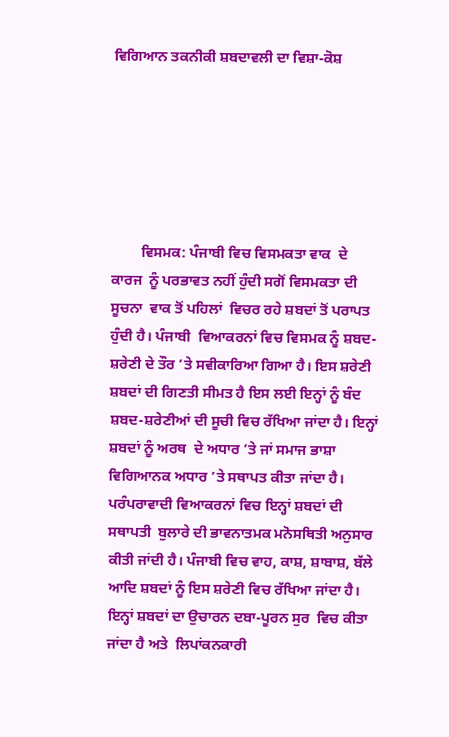ਵਿਗਿਆਨ ਤਕਨੀਕੀ ਸ਼ਬਦਾਵਲੀ ਦਾ ਵਿਸ਼ਾ-ਕੋਸ਼






        ਵਿਸਮਕ: ਪੰਜਾਬੀ ਵਿਚ ਵਿਸਮਕਤਾ ਵਾਕ  ਦੇ ਕਾਰਜ  ਨੂੰ ਪਰਭਾਵਤ ਨਹੀਂ ਹੁੰਦੀ ਸਗੋਂ ਵਿਸਮਕਤਾ ਦੀ ਸੂਚਨਾ  ਵਾਕ ਤੋਂ ਪਹਿਲਾਂ  ਵਿਚਰ ਰਹੇ ਸ਼ਬਦਾਂ ਤੋਂ ਪਰਾਪਤ ਹੁੰਦੀ ਹੈ। ਪੰਜਾਬੀ  ਵਿਆਕਰਨਾਂ ਵਿਚ ਵਿਸਮਕ ਨੂੰ ਸ਼ਬਦ-ਸ਼ਰੇਣੀ ਦੇ ਤੌਰ ’ਤੇ ਸਵੀਕਾਰਿਆ ਗਿਆ ਹੈ। ਇਸ ਸ਼ਰੇਣੀ  ਸ਼ਬਦਾਂ ਦੀ ਗਿਣਤੀ ਸੀਮਤ ਹੈ ਇਸ ਲਈ ਇਨ੍ਹਾਂ ਨੂੰ ਬੰਦ  ਸ਼ਬਦ-ਸ਼ਰੇਣੀਆਂ ਦੀ ਸੂਚੀ ਵਿਚ ਰੱਖਿਆ ਜਾਂਦਾ ਹੈ। ਇਨ੍ਹਾਂ ਸ਼ਬਦਾਂ ਨੂੰ ਅਰਥ  ਦੇ ਅਧਾਰ ’ਤੇ ਜਾਂ ਸਮਾਜ ਭਾਸ਼ਾ  ਵਿਗਿਆਨਕ ਅਧਾਰ ’ਤੇ ਸਥਾਪਤ ਕੀਤਾ ਜਾਂਦਾ ਹੈ। ਪਰੰਪਰਾਵਾਦੀ ਵਿਆਕਰਨਾਂ ਵਿਚ ਇਨ੍ਹਾਂ ਸ਼ਬਦਾਂ ਦੀ ਸਥਾਪਤੀ  ਬੁਲਾਰੇ ਦੀ ਭਾਵਨਾਤਮਕ ਮਨੋਸਥਿਤੀ ਅਨੁਸਾਰ ਕੀਤੀ ਜਾਂਦੀ ਹੈ। ਪੰਜਾਬੀ ਵਿਚ ਵਾਹ, ਕਾਸ਼, ਸ਼ਾਬਾਸ਼, ਬੱਲੇ ਆਦਿ ਸ਼ਬਦਾਂ ਨੂੰ ਇਸ ਸ਼ਰੇਣੀ ਵਿਚ ਰੱਖਿਆ ਜਾਂਦਾ ਹੈ। ਇਨ੍ਹਾਂ ਸ਼ਬਦਾਂ ਦਾ ਉਚਾਰਨ ਦਬਾ-ਪੂਰਨ ਸੁਰ  ਵਿਚ ਕੀਤਾ ਜਾਂਦਾ ਹੈ ਅਤੇ  ਲਿਪਾਂਕਨਕਾਰੀ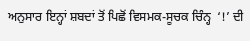ਅਨੁਸਾਰ ਇਨ੍ਹਾਂ ਸ਼ਬਦਾਂ ਤੋਂ ਪਿਛੋਂ ਵਿਸਮਕ-ਸੂਚਕ ਚਿੰਨ੍ਹ  ‘!’ ਦੀ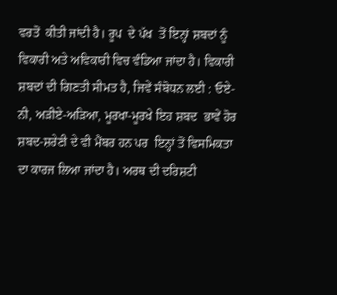ਵਰਤੋਂ  ਕੀਤੀ ਜਾਂਦੀ ਹੈ। ਰੂਪ  ਦੇ ਪੱਖ  ਤੋਂ ਇਨ੍ਹਾਂ ਸ਼ਬਦਾਂ ਨੂੰ ਵਿਕਾਰੀ ਅਤੇ ਅਵਿਕਾਰੀ ਵਿਚ ਵੰਡਿਆ ਜਾਂਦਾ ਹੈ। ਵਿਕਾਰੀ ਸ਼ਬਦਾਂ ਦੀ ਗਿਣਤੀ ਸੀਮਤ ਹੈ, ਜਿਵੇਂ ਸੰਬੋਧਨ ਲਈ : ਓਏ-ਨੀ, ਅੜੀਏ-ਅੜਿਆ, ਮੂਰਖਾ-ਮੂਰਖੇ ਇਹ ਸ਼ਬਦ  ਭਾਵੇਂ ਹੋਰ ਸ਼ਬਦ-ਸ਼ਰੇਣੀ ਦੇ ਵੀ ਮੈਂਬਰ ਹਨ ਪਰ  ਇਨ੍ਹਾਂ ਤੋਂ ਵਿਸਮਿਕਤਾ ਦਾ ਕਾਰਜ ਲਿਆ ਜਾਂਦਾ ਹੈ। ਅਰਥ ਦੀ ਦਰਿਸ਼ਟੀ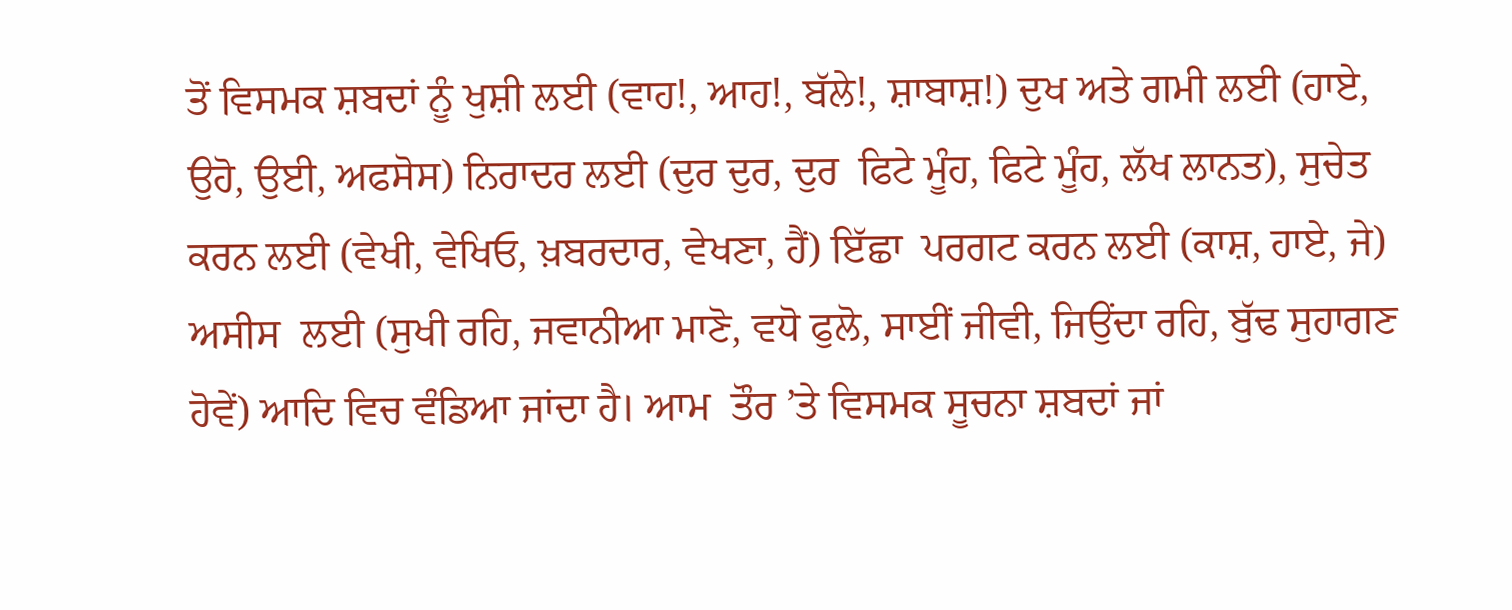ਤੋਂ ਵਿਸਮਕ ਸ਼ਬਦਾਂ ਨੂੰ ਖੁਸ਼ੀ ਲਈ (ਵਾਹ!, ਆਹ!, ਬੱਲੇ!, ਸ਼ਾਬਾਸ਼!) ਦੁਖ ਅਤੇ ਗਮੀ ਲਈ (ਹਾਏ, ਉਹੋ, ਉਈ, ਅਫਸੋਸ) ਨਿਰਾਦਰ ਲਈ (ਦੁਰ ਦੁਰ, ਦੁਰ  ਫਿਟੇ ਮੂੰਹ, ਫਿਟੇ ਮੂੰਹ, ਲੱਖ ਲਾਨਤ), ਸੁਚੇਤ ਕਰਨ ਲਈ (ਵੇਖੀ, ਵੇਖਿਓ, ਖ਼ਬਰਦਾਰ, ਵੇਖਣਾ, ਹੈਂ) ਇੱਛਾ  ਪਰਗਟ ਕਰਨ ਲਈ (ਕਾਸ਼, ਹਾਏ, ਜੇ) ਅਸੀਸ  ਲਈ (ਸੁਖੀ ਰਹਿ, ਜਵਾਨੀਆ ਮਾਣੋ, ਵਧੋ ਫੁਲੋ, ਸਾਈਂ ਜੀਵੀ, ਜਿਉਂਦਾ ਰਹਿ, ਬੁੱਢ ਸੁਹਾਗਣ  ਹੋਵੇਂ) ਆਦਿ ਵਿਚ ਵੰਡਿਆ ਜਾਂਦਾ ਹੈ। ਆਮ  ਤੌਰ ’ਤੇ ਵਿਸਮਕ ਸੂਚਨਾ ਸ਼ਬਦਾਂ ਜਾਂ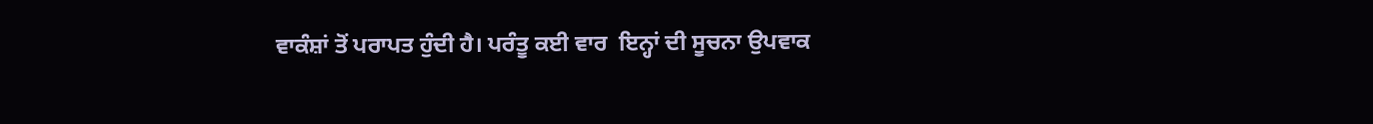ਵਾਕੰਸ਼ਾਂ ਤੋਂ ਪਰਾਪਤ ਹੁੰਦੀ ਹੈ। ਪਰੰਤੂ ਕਈ ਵਾਰ  ਇਨ੍ਹਾਂ ਦੀ ਸੂਚਨਾ ਉਪਵਾਕ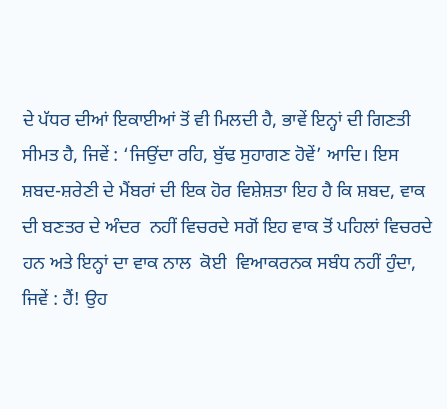ਦੇ ਪੱਧਰ ਦੀਆਂ ਇਕਾਈਆਂ ਤੋਂ ਵੀ ਮਿਲਦੀ ਹੈ, ਭਾਵੇਂ ਇਨ੍ਹਾਂ ਦੀ ਗਿਣਤੀ ਸੀਮਤ ਹੈ, ਜਿਵੇਂ : ‘ਜਿਉਂਦਾ ਰਹਿ, ਬੁੱਢ ਸੁਹਾਗਣ ਹੋਵੇਂ’ ਆਦਿ। ਇਸ ਸ਼ਬਦ-ਸ਼ਰੇਣੀ ਦੇ ਮੈਂਬਰਾਂ ਦੀ ਇਕ ਹੋਰ ਵਿਸ਼ੇਸ਼ਤਾ ਇਹ ਹੈ ਕਿ ਸ਼ਬਦ, ਵਾਕ ਦੀ ਬਣਤਰ ਦੇ ਅੰਦਰ  ਨਹੀਂ ਵਿਚਰਦੇ ਸਗੋਂ ਇਹ ਵਾਕ ਤੋਂ ਪਹਿਲਾਂ ਵਿਚਰਦੇ ਹਨ ਅਤੇ ਇਨ੍ਹਾਂ ਦਾ ਵਾਕ ਨਾਲ  ਕੋਈ  ਵਿਆਕਰਨਕ ਸਬੰਧ ਨਹੀਂ ਹੁੰਦਾ, ਜਿਵੇਂ : ਹੈਂ! ਉਹ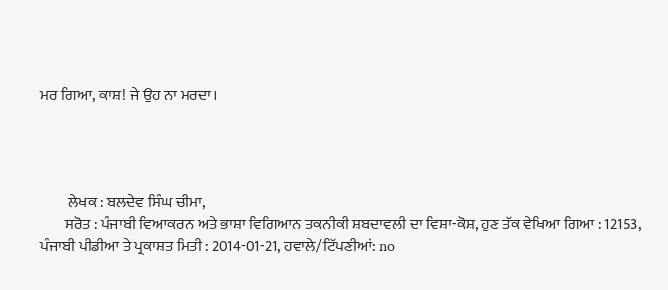ਮਰ ਗਿਆ, ਕਾਸ਼! ਜੇ ਉਹ ਨਾ ਮਰਦਾ।




         ਲੇਖਕ : ਬਲਦੇਵ ਸਿੰਘ ਚੀਮਾ,
        ਸਰੋਤ : ਪੰਜਾਬੀ ਵਿਆਕਰਨ ਅਤੇ ਭਾਸ਼ਾ ਵਿਗਿਆਨ ਤਕਨੀਕੀ ਸ਼ਬਦਾਵਲੀ ਦਾ ਵਿਸ਼ਾ-ਕੋਸ਼, ਹੁਣ ਤੱਕ ਵੇਖਿਆ ਗਿਆ : 12153, ਪੰਜਾਬੀ ਪੀਡੀਆ ਤੇ ਪ੍ਰਕਾਸ਼ਤ ਮਿਤੀ : 2014-01-21, ਹਵਾਲੇ/ਟਿੱਪਣੀਆਂ: no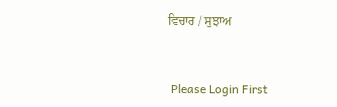ਵਿਚਾਰ / ਸੁਝਾਅ



 Please Login First